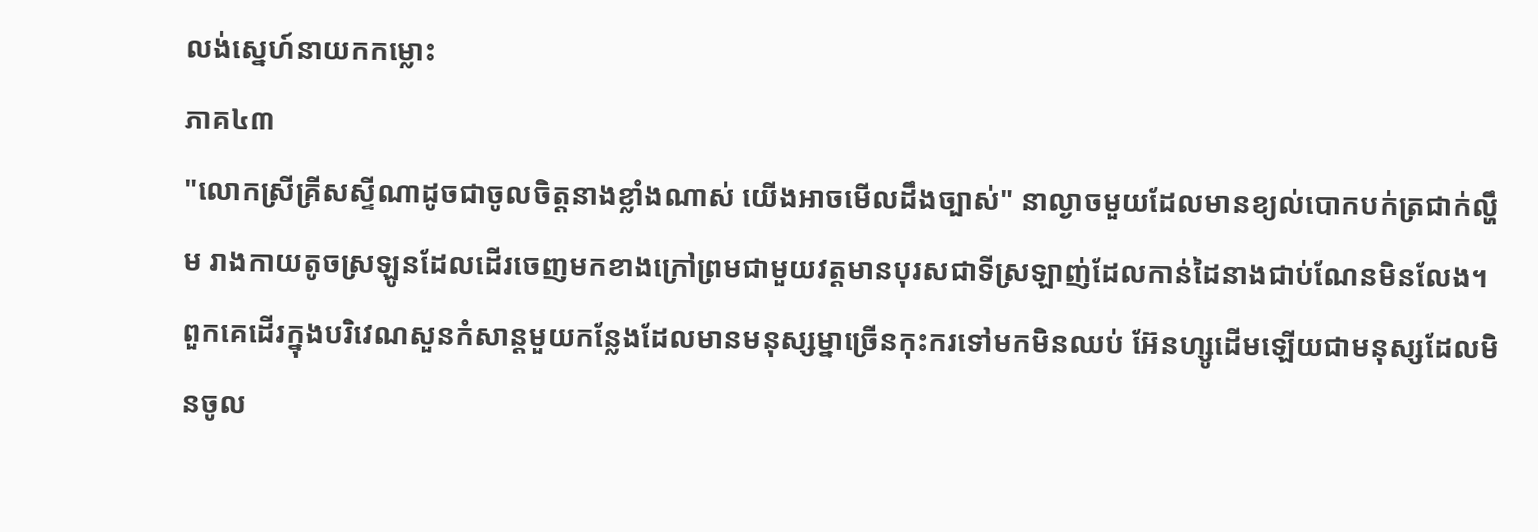លង់ស្នេហ៍នាយកកម្លោះ
ភាគ៤៣
"លោកស្រីគ្រីសស្ទីណាដូចជាចូលចិត្តនាងខ្លាំងណាស់ យើងអាចមើលដឹងច្បាស់" នាល្ងាចមួយដែលមានខ្យល់បោកបក់ត្រជាក់ល្ហឹម រាងកាយតូចស្រឡូនដែលដើរចេញមកខាងក្រៅព្រមជាមួយវត្តមានបុរសជាទីស្រឡាញ់ដែលកាន់ដៃនាងជាប់ណែនមិនលែង។
ពួកគេដើរក្នុងបរិវេណសួនកំសាន្តមួយកន្លែងដែលមានមនុស្សម្នាច្រើនកុះករទៅមកមិនឈប់ អ៊ែនហ្សូដើមឡើយជាមនុស្សដែលមិនចូល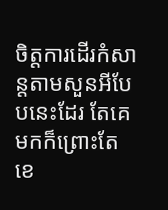ចិត្តការដើរកំសាន្តតាមសួនអីបែបនេះដែរ តែគេមកក៏ព្រោះតែខេ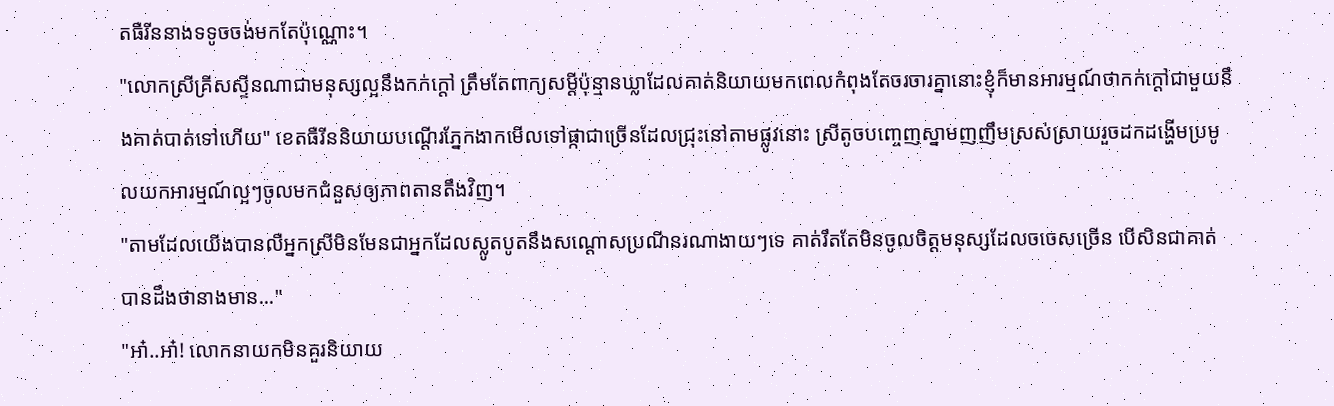តធឺរីននាងទទូចចង់មកតែប៉ុណ្ណោះ។
"លោកស្រីគ្រីសស្ទីនណាជាមនុស្សល្អនឹងកក់ក្ដៅ ត្រឹមតែពាក្យសម្ដីប៉ុន្មានឃ្លាដែលគាត់និយាយមកពេលកំពុងតែចរចារគ្នានោះខ្ញុំក៏មានអារម្មណ៍ថាកក់ក្ដៅជាមួយនឹងគាត់បាត់ទៅហើយ" ខេតធឺរីននិយាយបណ្ដើរភ្នែកងាកមើលទៅផ្កាជាច្រើនដែលជ្រុះនៅតាមផ្លូវនោះ ស្រីតូចបញ្ចេញស្នាមញញឹមស្រស់ស្រាយរួចដកដង្ហើមប្រមូលយកអារម្មណ៍ល្អៗចូលមកជំនួសឲ្យភាពតានតឹងវិញ។
"តាមដែលយើងបានលឺអ្នកស្រីមិនមែនជាអ្នកដែលស្លូតបូតនឹងសណ្ដោសប្រណីនរណាងាយៗទេ គាត់រឹតតែមិនចូលចិត្តមនុស្សដែលចចេសច្រើន បើសិនជាគាត់បានដឹងថានាងមាន..."
"អា៎..អា៎! លោកនាយកមិនគួរនិយាយ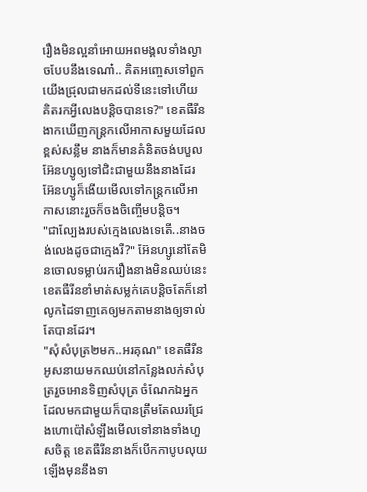រឿងមិនល្អនាំអោយអពមង្គលទាំងល្ងាចបែបនឹងទេណា៎.. គិតអញ្ចេសទៅពួកយើងជ្រុលជាមកដល់ទីនេះទៅហើយ គិតរកអ្វីលេងបន្តិចបានទេ?" ខេតធឺរីនងាកឃើញកន្ត្រកលើអាកាសមួយដែលខ្ពស់សន្លឹម នាងក៏មានគំនិតចង់បបួលអ៊ែនហ្សូឲ្យទៅជិះជាមួយនឹងនាងដែរ អ៊ែនហ្សូក៏ងើយមើលទៅកន្ត្រកលើអាកាសនោះរួចក៏ចងចិញ្ចើមបន្តិច។
"ជាល្បែងរបស់ក្មេងលេងទេតើ..នាងចង់លេងដូចជាក្មេងរឺ?" អ៊ែនហ្សូនៅតែមិនចោលទម្លាប់រករឿងនាងមិនឈប់នេះ ខេតធឺរីនខាំមាត់សម្លក់គេបន្តិចតែក៏នៅលូកដៃទាញគេឲ្យមកតាមនាងឲ្យទាល់តែបានដែរ។
"សុំសំបុត្រ២មក..អរគុណ" ខេតធឺរីនអូសនាយមកឈប់នៅកន្លែងលក់សំបុត្ររួចអោនទិញសំបុត្រ ចំណែកឯអ្នកដែលមកជាមួយក៏បានត្រឹមតែឈរជ្រែងហោប៉ៅសំឡឹងមើលទៅនាងទាំងហួសចិត្ត ខេតធឺរីននាងក៏បើកកាបូបលុយឡើងមុននឹងទា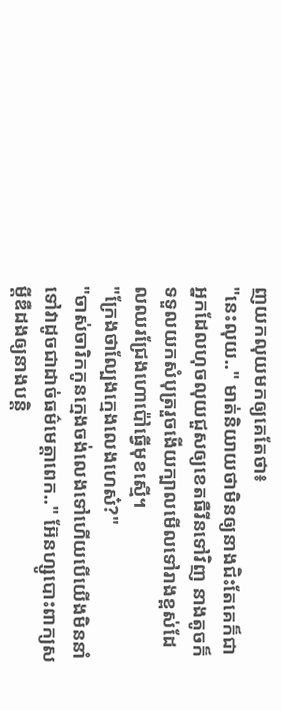ញយកលុយមកឲ្យគេតែថា៖
"នេះលុយ.." មាត់និយាយថាមិនឲ្យនាងជិះតែគេក៏ជាអ្នកដែលហុចលុយជួសឲ្យខេតធឺរីនទៅវិញ នាងតូចក៏ទទួលយកសំបុត្ររួចងើយក្បាលមើលទៅរាងខ្ពស់ដែលឈរជ្រែងហោប៉ៅធ្វើមុខស្មើ។
"ក្រែងថាល្បែងក្មេងលេងហេស៎?"
"ចាស់ចារិកកូនក្មេងចង់លេងទៅហើយបើយើងមិននាំទៅវាដូចជាដាច់ធម៌មេត្តាពេក.." អ៊ែនហ្សូបោះពាក្យសម្ដីឌឺដងឲ្យនាងបន្តិ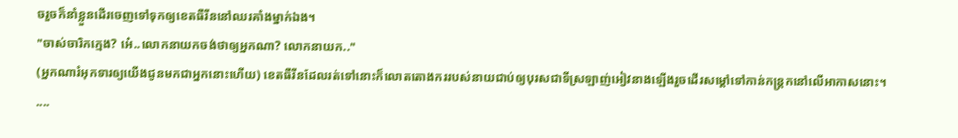ចរួចក៏នាំខ្លួនដើរចេញទៅទុកឲ្យខេតធឺរីននៅឈរគាំងម្នាក់ឯង។
"ចាស់ចារិកក្មេង? អេ៎..លោកនាយកចង់ថាឲ្យអ្នកណា? លោកនាយក.."
(អ្នកណារំអុកទារឲ្យយើងជូនមកជាអ្នកនោះហើយ) ខេតធឺរីនដែលរត់ទៅនោះក៏លោតតោងកររបស់នាយជាប់ឲ្យបុរសជាទីស្រឡាញ់អៀវនាងឡើងរួចដើរសម្ដៅទៅកាន់កន្ត្រកនៅលើអាកាសនោះ។
....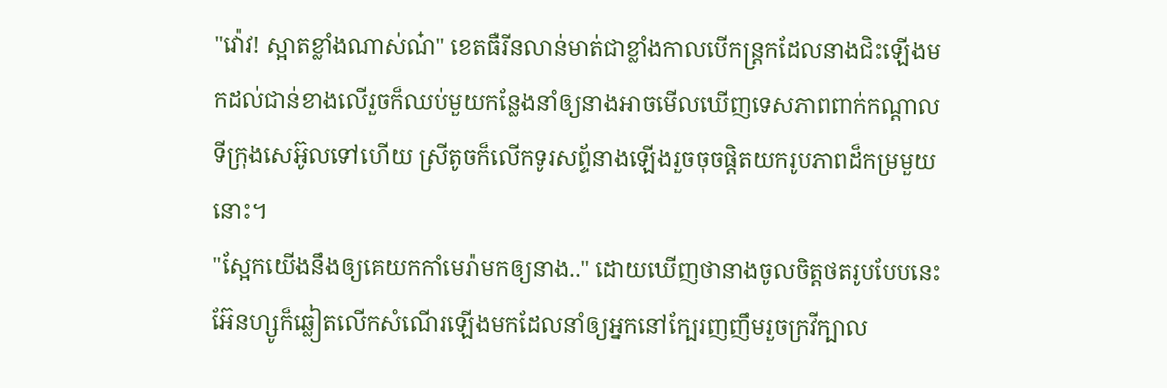"វ៉ោវ! ស្អាតខ្លាំងណាស់ណ៎" ខេតធឺរីនលាន់មាត់ជាខ្លាំងកាលបើកន្ត្រកដែលនាងជិះឡើងមកដល់ជាន់ខាងលើរួចក៏ឈប់មួយកន្លែងនាំឲ្យនាងអាចមើលឃើញទេសភាពពាក់កណ្ដាលទីក្រុងសេអ៊ូលទៅហើយ ស្រីតូចក៏លើកទូរសព្ទ័នាងឡើងរួចចុចផ្ដិតយករូបភាពដ៏កម្រមួយនោះ។
"ស្អែកយើងនឹងឲ្យគេយកកាំមេរ៉ាមកឲ្យនាង.." ដោយឃើញថានាងចូលចិត្តថតរូបបែបនេះ អ៊ែនហ្សូក៏ឆ្លៀតលើកសំណើរឡើងមកដែលនាំឲ្យអ្នកនៅក្បែរញញឹមរួចក្រវីក្បាល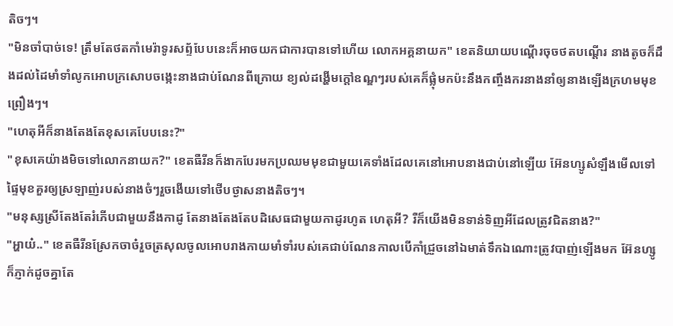តិចៗ។
"មិនចាំបាច់ទេ! ត្រឹមតែថតកាំមេរ៉ាទូរសព្ទ័បែបនេះក៏អាចយកជាការបានទៅហើយ លោកអគ្គនាយក" ខេតនិយាយបណ្ដើរចុចថតបណ្ដើរ នាងតូចក៏ដឹងដល់ដៃមាំទាំលូកអោបក្រសោបចង្កេះនាងជាប់ណែនពីក្រោយ ខ្យល់ដង្ហើមក្ដៅឧណ្ឌៗរបស់គេក៏ផ្លុំមកប៉ះនឹងកញ្ចឹងករនាងនាំឲ្យនាងឡើងក្រហមមុខព្រឿងៗ។
"ហេតុអីក៏នាងតែងតែខុសគេបែបនេះ?"
"ខុសគេយ៉ាងមិចទៅលោកនាយក?" ខេតធឺរីនក៏ងាកបែរមកប្រឈមមុខជាមួយគេទាំងដែលគេនៅអោបនាងជាប់នៅឡើយ អ៊ែនហ្សូសំឡឹងមើលទៅផ្ទៃមុខគួរឲ្យស្រឡាញ់របស់នាងចំៗរួចងើយទៅថើបថ្ងាសនាងតិចៗ។
"មនុស្សស្រីតែងតែរំភើបជាមួយនឹងកាដូ តែនាងតែងតែបដិសេធជាមួយកាដូរហូត ហេតុអី? រឺក៏យើងមិនទាន់ទិញអីដែលត្រូវជិតនាង?"
"អ្ហាយ៎.." ខេតធឺរីនស្រែកចាច៎រួចត្រសុលចូលអោបរាងកាយមាំទាំរបស់គេជាប់ណែនកាលបើកាំជ្រួចនៅឯមាត់ទឹកឯណោះត្រូវបាញ់ឡើងមក អ៊ែនហ្សូក៏ភ្ញាក់ដូចគ្នាតែ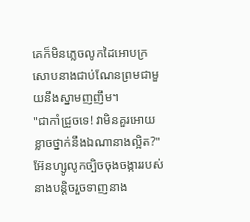គេក៏មិនភ្លេចលូកដៃអោបក្រសោបនាងជាប់ណែនព្រមជាមួយនឹងស្នាមញញឹម។
"ជាកាំជ្រួចទេ! វាមិនគួរអោយខ្លាចថ្នាក់នឹងឯណានាងល្អិត?" អ៊ែនហ្សូលូកច្បិចចុងចង្ការរបស់នាងបន្តិចរួចទាញនាង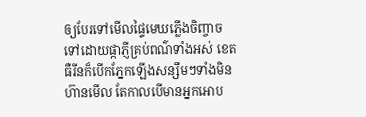ឲ្យបែរទៅមើលផ្ទៃមេឃភ្លើងចិញ្ចាចទៅដោយផ្កាភ្ញីគ្រប់ពណ៌ទាំងអស់ ខេតធឺរីនក៏បើកភ្នែកឡើងសន្សឹមៗទាំងមិនហ៊ានមើល តែកាលបើមានអ្នកអោប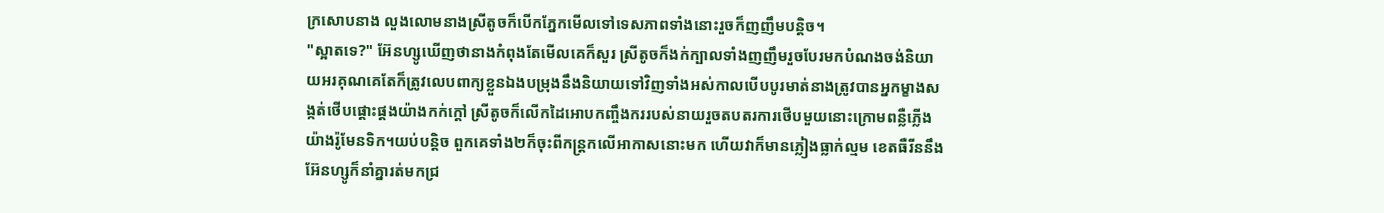ក្រសោបនាង លួងលោមនាងស្រីតូចក៏បើកភ្នែកមើលទៅទេសភាពទាំងនោះរួចក៏ញញឹមបន្តិច។
"ស្អាតទេ?" អ៊ែនហ្សូឃើញថានាងកំពុងតែមើលគេក៏សួរ ស្រីតូចក៏ងក់ក្បាលទាំងញញឹមរួចបែរមកបំណងចង់និយាយអរគុណគេតែក៏ត្រូវលេបពាក្យខ្លួនឯងបម្រុងនឹងនិយាយទៅវិញទាំងអស់កាលបើបបូរមាត់នាងត្រូវបានអ្នកម្ខាងសង្កត់ថើបផ្ដោះផ្ដងយ៉ាងកក់ក្ដៅ ស្រីតូចក៏លើកដៃអោបកញ្ចឹងកររបស់នាយរួចតបតរការថើបមួយនោះក្រោមពន្លឺភ្លើងយ៉ាងរ៉ូមែនទិក។យប់បន្តិច ពួកគេទាំង២ក៏ចុះពីកន្ត្រកលើអាកាសនោះមក ហើយវាក៏មានភ្លៀងធ្លាក់ល្មម ខេតធឺរីននឹងអ៊ែនហ្សូក៏នាំគ្នារត់មកជ្រ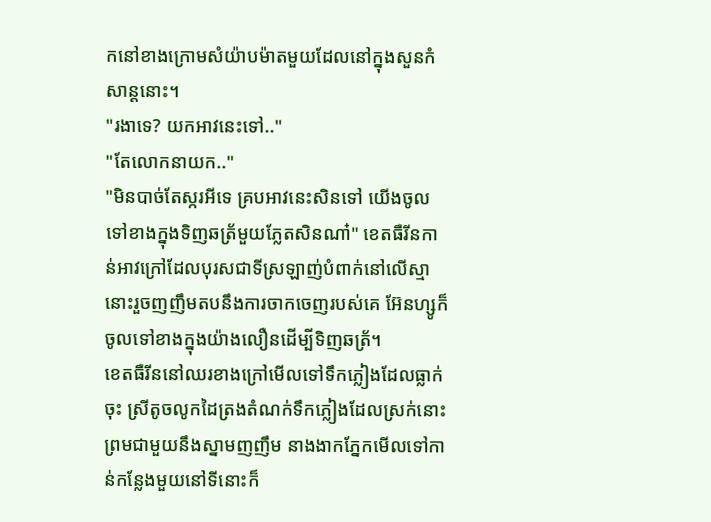កនៅខាងក្រោមសំយ៉ាបម៉ាតមួយដែលនៅក្នុងសួនកំសាន្តនោះ។
"រងាទេ? យកអាវនេះទៅ.."
"តែលោកនាយក.."
"មិនបាច់តែស្ករអីទេ គ្របអាវនេះសិនទៅ យើងចូលទៅខាងក្នុងទិញឆត្រ័មួយភ្លែតសិនណា៎" ខេតធឺរីនកាន់អាវក្រៅដែលបុរសជាទីស្រឡាញ់បំពាក់នៅលើស្មានោះរួចញញឹមតបនឹងការចាកចេញរបស់គេ អ៊ែនហ្សូក៏ចូលទៅខាងក្នុងយ៉ាងលឿនដើម្បីទិញឆត្រ័។
ខេតធឺរីននៅឈរខាងក្រៅមើលទៅទឹកភ្លៀងដែលធ្លាក់ចុះ ស្រីតូចលូកដៃត្រងតំណក់ទឹកភ្លៀងដែលស្រក់នោះព្រមជាមួយនឹងស្នាមញញឹម នាងងាកភ្នែកមើលទៅកាន់កន្លែងមួយនៅទីនោះក៏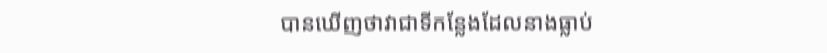បានឃើញថាវាជាទីកន្លែងដែលនាងធ្លាប់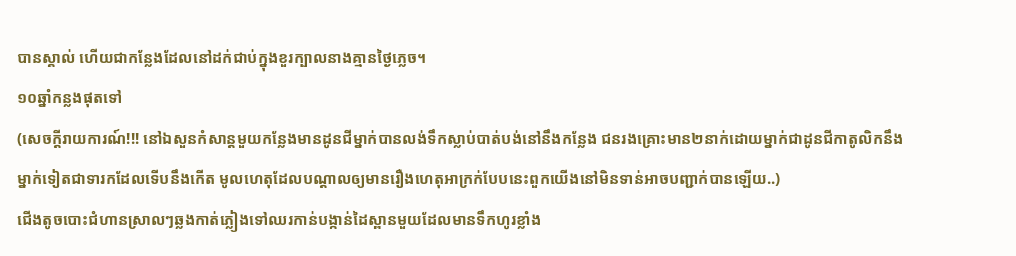បានស្គាល់ ហើយជាកន្លែងដែលនៅដក់ជាប់ក្នុងខួរក្បាលនាងគ្មានថ្ងៃភ្លេច។
១០ឆ្នាំកន្លងផុតទៅ
(សេចក្ដីរាយការណ៍!!! នៅឯសួនកំសាន្តមួយកន្លែងមានដូនជីម្នាក់បានលង់ទឹកស្លាប់បាត់បង់នៅនឹងកន្លែង ជនរងគ្រោះមាន២នាក់ដោយម្នាក់ជាដូនជីកាតូលិកនឹងម្នាក់ទៀតជាទារកដែលទើបនឹងកើត មូលហេតុដែលបណ្ដាលឲ្យមានរឿងហេតុអាក្រក់បែបនេះពួកយើងនៅមិនទាន់អាចបញ្ជាក់បានឡើយ..)
ជើងតូចបោះជំហានស្រាលៗឆ្លងកាត់ភ្លៀងទៅឈរកាន់បង្កាន់ដៃស្ពានមួយដែលមានទឹកហូរខ្លាំង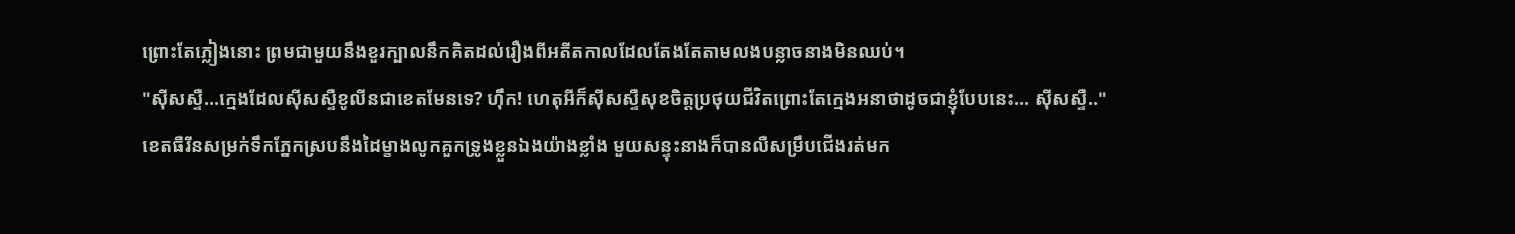ព្រោះតែភ្លៀងនោះ ព្រមជាមួយនឹងខួរក្បាលនឹកគិតដល់រឿងពីអតីតកាលដែលតែងតែតាមលងបន្លាចនាងមិនឈប់។
"សុីសស្ទឺ...ក្មេងដែលសុីសស្ទឺខូលីនជាខេតមែនទេ? ហ៊ឹក! ហេតុអីក៏សុីសស្ទឺសុខចិត្តប្រថុយជីវិតព្រោះតែក្មេងអនាថាដូចជាខ្ញុំបែបនេះ... សុីសស្ទឺ.." ខេតធឺរីនសម្រក់ទឹកភ្នែកស្របនឹងដៃម្ខាងលូកគួកទ្រូងខ្លួនឯងយ៉ាងខ្លាំង មួយសន្ទុះនាងក៏បានលឺសម្រឹបជើងរត់មក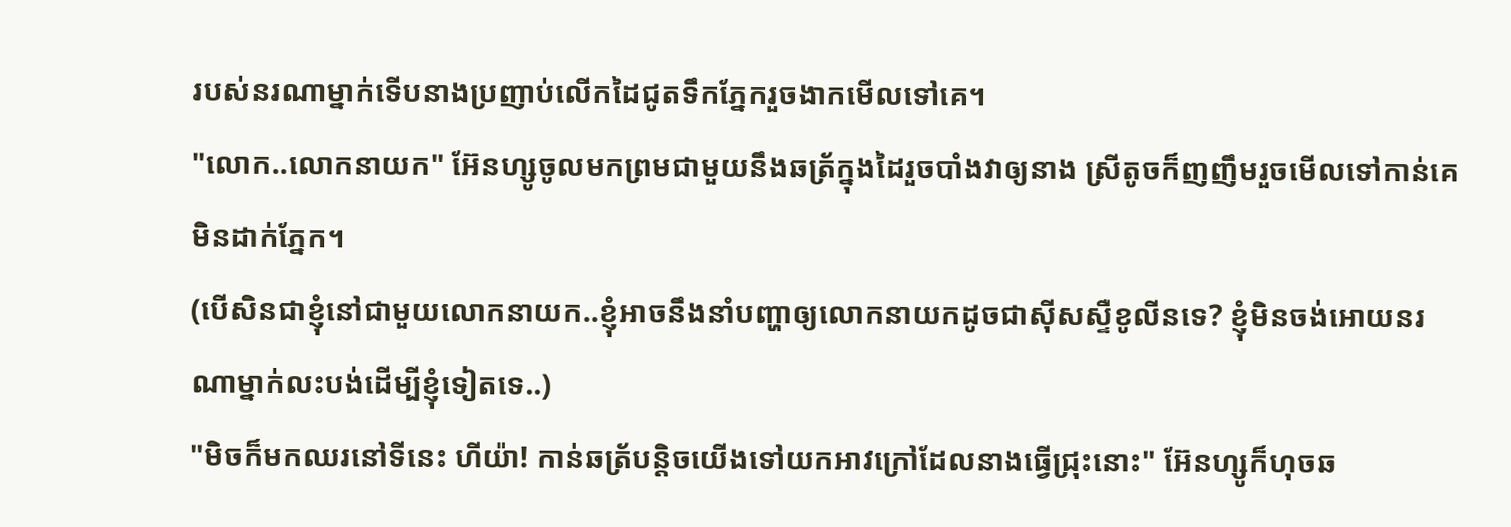របស់នរណាម្នាក់ទើបនាងប្រញាប់លើកដៃជូតទឹកភ្នែករួចងាកមើលទៅគេ។
"លោក..លោកនាយក" អ៊ែនហ្សូចូលមកព្រមជាមួយនឹងឆត្រ័ក្នុងដៃរួចបាំងវាឲ្យនាង ស្រីតូចក៏ញញឹមរួចមើលទៅកាន់គេមិនដាក់ភ្នែក។
(បើសិនជាខ្ញុំនៅជាមួយលោកនាយក..ខ្ញុំអាចនឹងនាំបញ្ហាឲ្យលោកនាយកដូចជាសុីសស្ទឺខូលីនទេ? ខ្ញុំមិនចង់អោយនរណាម្នាក់លះបង់ដើម្បីខ្ញុំទៀតទេ..)
"មិចក៏មកឈរនៅទីនេះ ហីយ៉ា! កាន់ឆត្រ័បន្តិចយើងទៅយកអាវក្រៅដែលនាងធ្វើជ្រុះនោះ" អ៊ែនហ្សូក៏ហុចឆ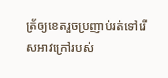ត្រ័ឲ្យខេតរួចប្រញាប់រត់ទៅរើសអាវក្រៅរបស់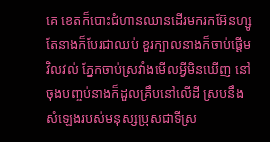គេ ខេតក៏បោះជំហានឈានដើរមករកអ៊ែនហ្សូតែនាងក៏បែរជាឈប់ ខួរក្បាលនាងក៏ចាប់ផ្ដើមវិលវល់ ភ្នែកចាប់ស្រវាំងមើលអ្វីមិនឃើញ នៅចុងបញ្ចប់នាងក៏ដួលគ្រឹបនៅលើដី ស្របនឹងសំឡេងរបស់មនុស្សប្រុសជាទីស្រ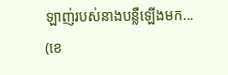ឡាញ់របស់នាងបន្លឺឡើងមក...
(ខេ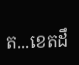ត...ខេតដឹ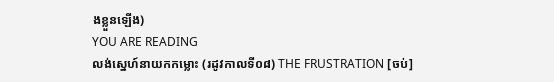ងខ្លួនឡើង)
YOU ARE READING
លង់ស្នេហ៍នាយកកម្លោះ (រដូវកាលទី០៨) THE FRUSTRATION [ចប់]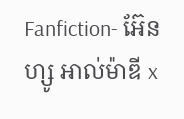Fanfiction- អ៊ែនហ្សូ អាល់ម៉ាឌី x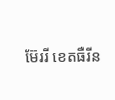ម៊ែររី ខេតធឺរីន